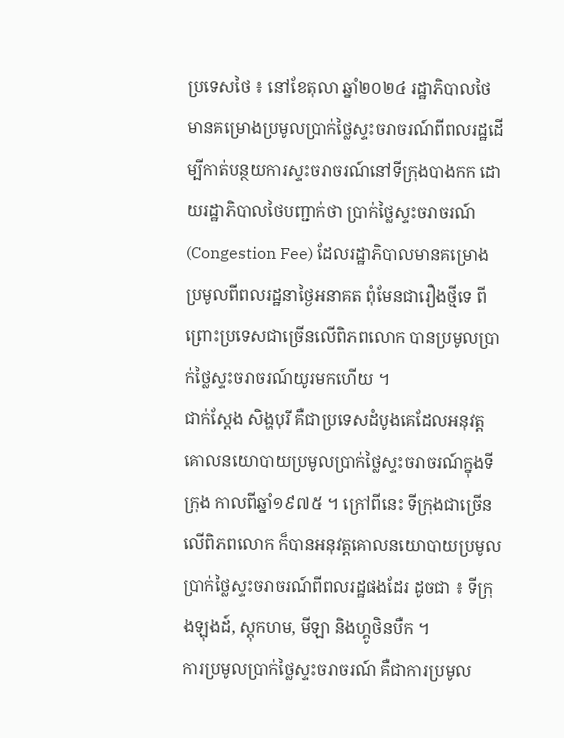ប្រទេសថៃ ៖ នៅខែតុលា ឆ្នាំ២០២៤ រដ្ឋាភិបាលថៃមានគម្រោងប្រមូលប្រាក់ថ្លៃស្ទះចរាចរណ៍ពីពលរដ្ឋដើម្បីកាត់បន្ថយការស្ទះចរាចរណ៍នៅទីក្រុងបាងកក ដោយរដ្ឋាភិបាលថៃបញ្ជាក់ថា ប្រាក់ថ្លៃស្ទះចរាចរណ៍ (Congestion Fee) ដែលរដ្ឋាភិបាលមានគម្រោងប្រមូលពីពលរដ្ឋនាថ្ងៃអនាគត ពុំមែនជារឿងថ្មីទេ ពីព្រោះប្រទេសជាច្រើនលើពិភពលោក បានប្រមូលប្រាក់ថ្លៃស្ទះចរាចរណ៍យូរមកហើយ ។
ជាក់ស្តែង សិង្ហបុរី គឺជាប្រទេសដំបូងគេដែលអនុវត្តគោលនយោបាយប្រមូលប្រាក់ថ្លៃស្ទះចរាចរណ៍ក្នុងទីក្រុង កាលពីឆ្នាំ១៩៧៥ ។ ក្រៅពីនេះ ទីក្រុងជាច្រើនលើពិភពលោក ក៏បានអនុវត្តគោលនយោបាយប្រមូលប្រាក់ថ្លៃស្ទះចរាចរណ៍ពីពលរដ្ឋផងដែរ ដូចជា ៖ ទីក្រុងឡុងដ៍, ស្តុកហម, មីឡា និងហ្គូថិនបឺក ។
ការប្រមូលប្រាក់ថ្លៃស្ទះចរាចរណ៍ គឺជាការប្រមូល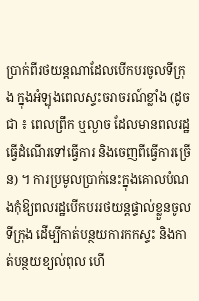ប្រាក់ពីរថយន្តណាដែលបើកបរចូលទីក្រុង ក្នុងអំឡុងពេលស្ទះចរាចរណ៍ខ្លាំង (ដូចជា ៖ ពេលព្រឹក ឬល្ងាច ដែលមានពលរដ្ឋធ្វើដំណើរទៅធ្វើការ និងចេញពីធ្វើការច្រើន) ។ ការប្រមូលប្រាក់នេះក្នុងគោលបំណងកុំឱ្យពលរដ្ឋបើកបររថយន្តផ្ទាល់ខ្លួនចូលទីក្រុង ដើម្បីកាត់បន្ថយការកកស្ទះ និងកាត់បន្ថយខ្យល់ពុល ហើ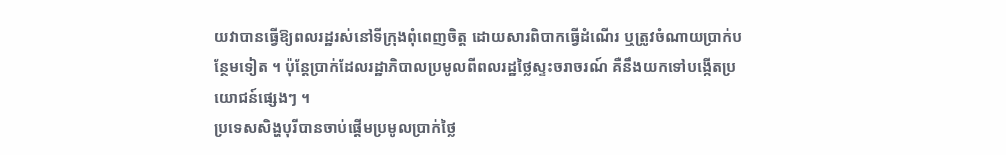យវាបានធ្វើឱ្យពលរដ្ឋរស់នៅទីក្រុងពុំពេញចិត្ត ដោយសារពិបាកធ្វើដំណើរ ឬត្រូវចំណាយប្រាក់បន្ថែមទៀត ។ ប៉ុន្តែប្រាក់ដែលរដ្ឋាភិបាលប្រមូលពីពលរដ្ឋថ្លៃស្ទះចរាចរណ៍ គឺនឹងយកទៅបង្កើតប្រយោជន៍ផ្សេងៗ ។
ប្រទេសសិង្ហបុរីបានចាប់ផ្តើមប្រមូលប្រាក់ថ្លៃ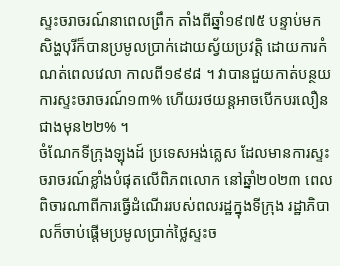ស្ទះចរាចរណ៍នាពេលព្រឹក តាំងពីឆ្នាំ១៩៧៥ បន្ទាប់មក សិង្ហបុរីក៏បានប្រមូលប្រាក់ដោយស្វ័យប្រវត្តិ ដោយការកំណត់ពេលវេលា កាលពី១៩៩៨ ។ វាបានជួយកាត់បន្ថយការស្ទះចរាចរណ៍១៣% ហើយរថយន្តអាចបើកបរលឿនជាងមុន២២% ។
ចំណែកទីក្រុងឡុងដ៍ ប្រទេសអង់គ្លេស ដែលមានការស្ទះចរាចរណ៍ខ្លាំងបំផុតលើពិភពលោក នៅឆ្នាំ២០២៣ ពេលពិចារណាពីការធ្វើដំណើររបស់ពលរដ្ឋក្នុងទីក្រុង រដ្ឋាភិបាលក៏ចាប់ផ្តើមប្រមូលប្រាក់ថ្លៃស្ទះច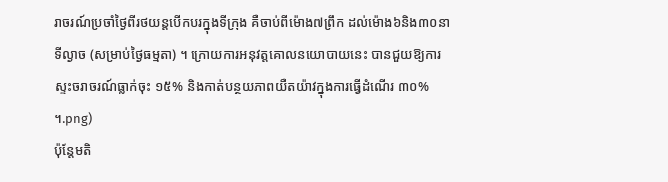រាចរណ៍ប្រចាំថ្ងៃពីរថយន្តបើកបរក្នុងទីក្រុង គឺចាប់ពីម៉ោង៧ព្រឹក ដល់ម៉ោង៦និង៣០នាទីល្ងាច (សម្រាប់ថ្ងៃធម្មតា) ។ ក្រោយការអនុវត្តគោលនយោបាយនេះ បានជួយឱ្យការស្ទះចរាចរណ៍ធ្លាក់ចុះ ១៥% និងកាត់បន្ថយភាពយឺតយ៉ាវក្នុងការធ្វើដំណើរ ៣០% ។.png)
ប៉ុន្តែមតិ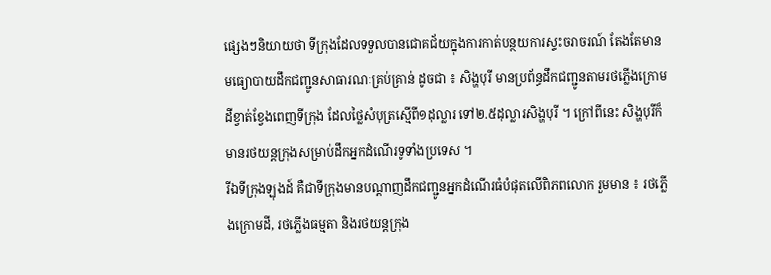ផ្សេងៗនិយាយថា ទីក្រុងដែលទទួលបានជោគជ័យក្នុងការកាត់បន្ថយការស្ទះចរាចរណ៍ តែងតែមានមធ្យោបាយដឹកជញ្ជូនសាធារណៈគ្រប់គ្រាន់ ដូចជា ៖ សិង្ហបុរី មានប្រព័ន្ធដឹកជញ្ជូនតាមរថភ្លើងក្រោមដីខ្វាត់ខ្វែងពេញទីក្រុង ដែលថ្លៃសំបុត្រស្មើពី១ដុល្លារ ទៅ២.៥ដុល្លារសិង្ហបុរី ។ ក្រៅពីនេះ សិង្ហបុរីក៏មានរថយន្តក្រុងសម្រាប់ដឹកអ្នកដំណើរទូទាំងប្រទេស ។
រីឯទីក្រុងឡុងដ៍ គឺជាទីក្រុងមានបណ្តាញដឹកជញ្ជូនអ្នកដំណើរធំបំផុតលើពិភពលោក រួមមាន ៖ រថភ្លើងក្រោមដី, រថភ្លើងធម្មតា និងរថយន្តក្រុង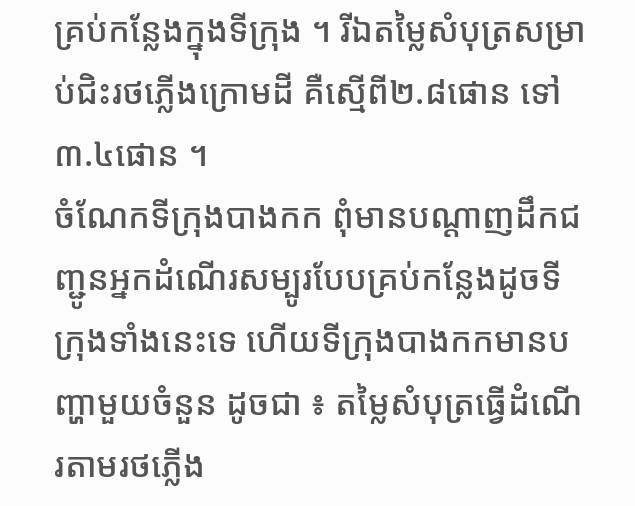គ្រប់កន្លែងក្នុងទីក្រុង ។ រីឯតម្លៃសំបុត្រសម្រាប់ជិះរថភ្លើងក្រោមដី គឺស្មើពី២.៨ផោន ទៅ៣.៤ផោន ។
ចំណែកទីក្រុងបាងកក ពុំមានបណ្តាញដឹកជញ្ជូនអ្នកដំណើរសម្បូរបែបគ្រប់កន្លែងដូចទីក្រុងទាំងនេះទេ ហើយទីក្រុងបាងកកមានបញ្ហាមួយចំនួន ដូចជា ៖ តម្លៃសំបុត្រធ្វើដំណើរតាមរថភ្លើង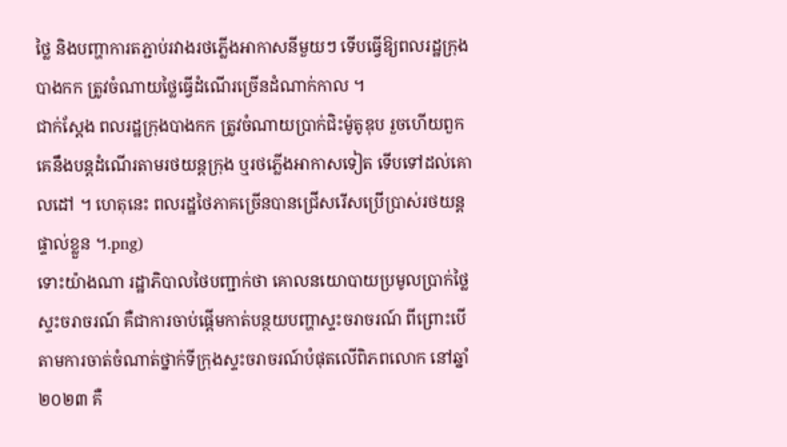ថ្លៃ និងបញ្ហាការតភ្ជាប់រវាងរថភ្លើងអាកាសនីមួយៗ ទើបធ្វើឱ្យពលរដ្ឋក្រុងបាងកក ត្រូវចំណាយថ្លៃធ្វើដំណើរច្រើនដំណាក់កាល ។
ជាក់ស្តែង ពលរដ្ឋក្រុងបាងកក ត្រូវចំណាយប្រាក់ជិះម៉ូតូឌុប រួចហើយពួកគេនឹងបន្តដំណើរតាមរថយន្តក្រុង ឬរថភ្លើងអាកាសទៀត ទើបទៅដល់គោលដៅ ។ ហេតុនេះ ពលរដ្ឋថៃភាគច្រើនបានជ្រើសរើសប្រើប្រាស់រថយន្តផ្ទាល់ខ្លួន ។.png)
ទោះយ៉ាងណា រដ្ឋាភិបាលថៃបញ្ជាក់ថា គោលនយោបាយប្រមូលប្រាក់ថ្លៃស្ទះចរាចរណ៍ គឺជាការចាប់ផ្តើមកាត់បន្ថយបញ្ហាស្ទះចរាចរណ៍ ពីព្រោះបើតាមការចាត់ចំណាត់ថ្នាក់ទីក្រុងស្ទះចរាចរណ៍បំផុតលើពិភពលោក នៅឆ្នាំ២០២៣ គឺ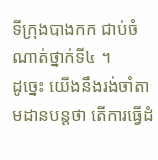ទីក្រុងបាងកក ជាប់ចំណាត់ថ្នាក់ទី៤ ។
ដូច្នេះ យើងនឹងរង់ចាំតាមដានបន្តថា តើការធ្វើដំ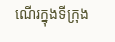ណើរក្នុងទីក្រុង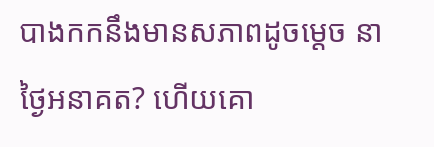បាងកកនឹងមានសភាពដូចម្តេច នាថ្ងៃអនាគត? ហើយគោ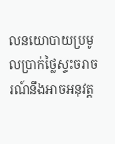លនយោបាយប្រមូលប្រាក់ថ្លៃស្ទះចរាចរណ៍នឹងអាចអនុវត្ត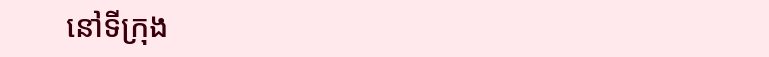នៅទីក្រុង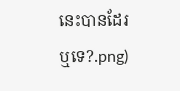នេះបានដែរឬទេ?.png)